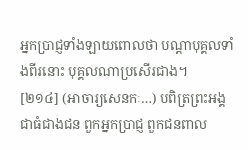អ្នកប្រាជ្ញទាំងឡាយពោលថា បណ្តាបុគ្គលទាំងពីរនោះ បុគ្គលណាប្រសើរជាង។
[២១៤] (អាចារ្យសេនកៈ…) បពិត្រព្រះអង្គជាធំជាងជន ពួកអ្នកប្រាជ្ញ ពួកជនពាល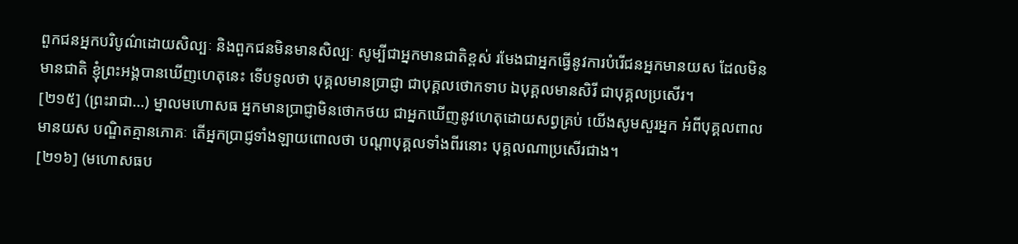ពួកជនអ្នកបរិបូណ៌ដោយសិល្បៈ និងពួកជនមិនមានសិល្បៈ សូម្បីជាអ្នកមានជាតិខ្ពស់ រមែងជាអ្នកធ្វើនូវការបំរើជនអ្នកមានយស ដែលមិនមានជាតិ ខ្ញុំព្រះអង្គបានឃើញហេតុនេះ ទើបទូលថា បុគ្គលមានប្រាជ្ញា ជាបុគ្គលថោកទាប ឯបុគ្គលមានសិរី ជាបុគ្គលប្រសើរ។
[២១៥] (ព្រះរាជា…) ម្នាលមហោសធ អ្នកមានប្រាជ្ញាមិនថោកថយ ជាអ្នកឃើញនូវហេតុដោយសព្វគ្រប់ យើងសូមសួរអ្នក អំពីបុគ្គលពាលមានយស បណ្ឌិតគ្មានភោគៈ តើអ្នកប្រាជ្ញទាំងឡាយពោលថា បណ្តាបុគ្គលទាំងពីរនោះ បុគ្គលណាប្រសើរជាង។
[២១៦] (មហោសធប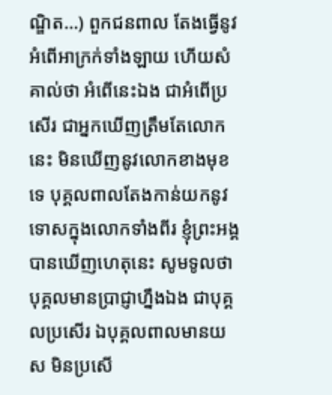ណ្ឌិត…) ពួកជនពាល តែងធ្វើនូវអំពើអាក្រក់ទាំងឡាយ ហើយសំគាល់ថា អំពើនេះឯង ជាអំពើប្រសើរ ជាអ្នកឃើញត្រឹមតែលោកនេះ មិនឃើញនូវលោកខាងមុខទេ បុគ្គលពាលតែងកាន់យកនូវទោសក្នុងលោកទាំងពីរ ខ្ញុំព្រះអង្គបានឃើញហេតុនេះ សូមទូលថា បុគ្គលមានប្រាជ្ញាហ្នឹងឯង ជាបុគ្គលប្រសើរ ឯបុគ្គលពាលមានយស មិនប្រសើ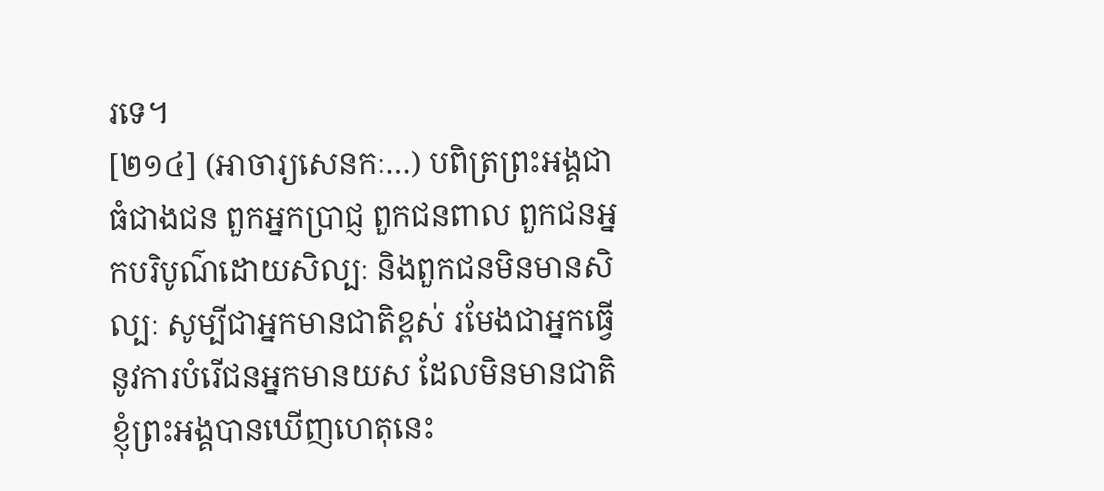រទេ។
[២១៤] (អាចារ្យសេនកៈ…) បពិត្រព្រះអង្គជាធំជាងជន ពួកអ្នកប្រាជ្ញ ពួកជនពាល ពួកជនអ្នកបរិបូណ៌ដោយសិល្បៈ និងពួកជនមិនមានសិល្បៈ សូម្បីជាអ្នកមានជាតិខ្ពស់ រមែងជាអ្នកធ្វើនូវការបំរើជនអ្នកមានយស ដែលមិនមានជាតិ ខ្ញុំព្រះអង្គបានឃើញហេតុនេះ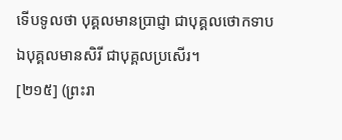ទើបទូលថា បុគ្គលមានប្រាជ្ញា ជាបុគ្គលថោកទាប ឯបុគ្គលមានសិរី ជាបុគ្គលប្រសើរ។
[២១៥] (ព្រះរា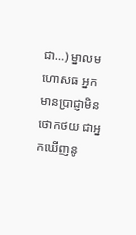ជា…) ម្នាលមហោសធ អ្នកមានប្រាជ្ញាមិនថោកថយ ជាអ្នកឃើញនូ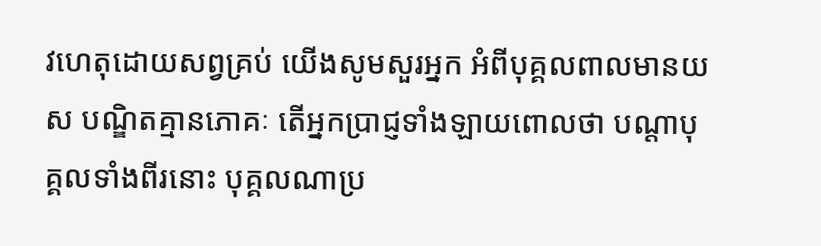វហេតុដោយសព្វគ្រប់ យើងសូមសួរអ្នក អំពីបុគ្គលពាលមានយស បណ្ឌិតគ្មានភោគៈ តើអ្នកប្រាជ្ញទាំងឡាយពោលថា បណ្តាបុគ្គលទាំងពីរនោះ បុគ្គលណាប្រ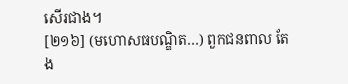សើរជាង។
[២១៦] (មហោសធបណ្ឌិត…) ពួកជនពាល តែង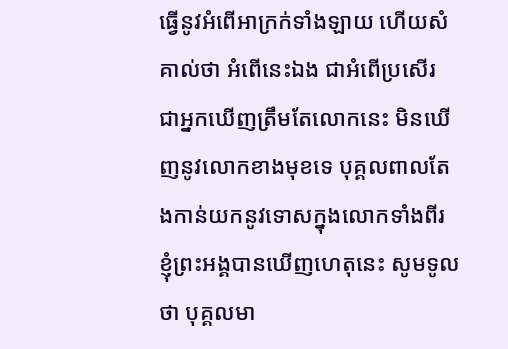ធ្វើនូវអំពើអាក្រក់ទាំងឡាយ ហើយសំគាល់ថា អំពើនេះឯង ជាអំពើប្រសើរ ជាអ្នកឃើញត្រឹមតែលោកនេះ មិនឃើញនូវលោកខាងមុខទេ បុគ្គលពាលតែងកាន់យកនូវទោសក្នុងលោកទាំងពីរ ខ្ញុំព្រះអង្គបានឃើញហេតុនេះ សូមទូលថា បុគ្គលមា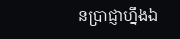នប្រាជ្ញាហ្នឹងឯ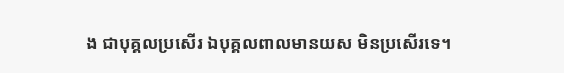ង ជាបុគ្គលប្រសើរ ឯបុគ្គលពាលមានយស មិនប្រសើរទេ។